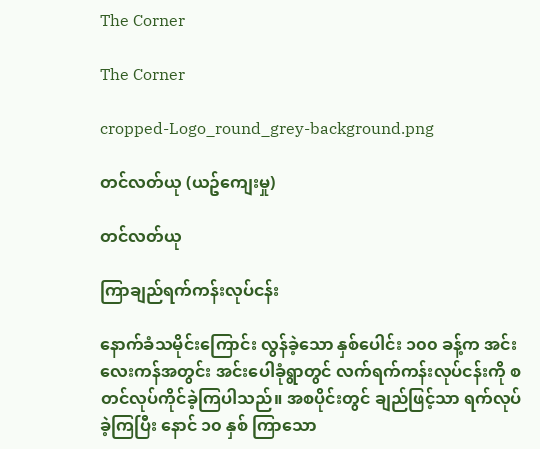The Corner

The Corner

cropped-Logo_round_grey-background.png

တင်လတ်ယု (ယဥ်ကျေးမှု)

တင်လတ်ယု

ကြာချည်ရက်ကန်းလုပ်ငန်း

နောက်ခံသမိုင်းကြောင်း လွန်ခဲ့သော နှစ်ပေါင်း ၁၀၀ ခန့်က အင်းလေးကန်အတွင်း အင်းပေါခုံရွာတွင် လက်ရက်ကန်းလုပ်ငန်းကို စတင်လုပ်ကိုင်ခဲ့ကြပါသည်။ အစပိုင်းတွင် ချည်ဖြင့်သာ ရက်လုပ်ခဲ့ကြပြီး နောင် ၁၀ နှစ် ကြာသော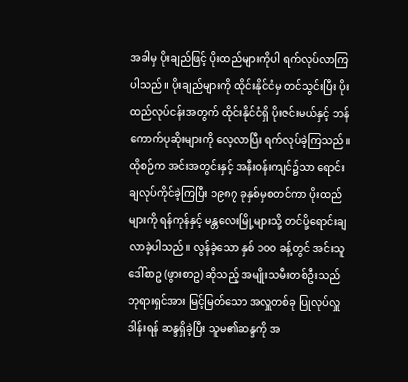အခါမှ ပိုးချည်ဖြင့် ပိုးထည်များကိုပါ ရက်လုပ်လာကြပါသည်။ ပိုးချည်များကို ထိုင်းနိုင်ငံမှ တင်သွင်းပြီး ပိုးထည်လုပ်ငန်းအတွက် ထိုင်းနိုင်ငံရှိ ပိုးဇင်းမယ်နှင့် ဘန်ကောက်ပုဆိုးများကို လေ့လာပြီး ရက်လုပ်ခဲ့ကြသည်။ ထိုစဉ်က အင်းအတွင်းနှင့် အနီးဝန်းကျင်၌သာ ရောင်းချလုပ်ကိုင်ခဲ့ကြပြီး ၁၉၈၇ ခုနှစ်မှစတင်ကာ ပိုးထည်များကို ရန်ကုန်နှင့် မန္တလေးမြို့များသို့ တင်ပို့ရောင်းချလာခဲ့ပါသည်။ လွန်ခဲ့သော နှစ် ၁၀၀ ခန့်တွင် အင်းသူ ဒေါ်စာဥ (ဖွားစာဥ) ဆိုသည့် အမျိုးသမီးတစ်ဦးသည် ဘုရားရှင်အား မြင့်မြတ်သော အလှူတစ်ခု ပြုလုပ်လှူဒါန်းရန် ဆန္ဒရှိခဲ့ပြီး သူမ၏ဆန္ဒကို အ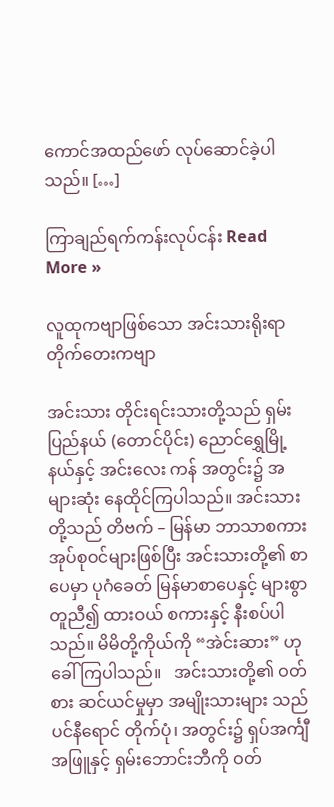ကောင်အထည်ဖော် လုပ်ဆောင်ခဲ့ပါသည်။ […]

ကြာချည်ရက်ကန်းလုပ်ငန်း Read More »

လူထုကဗျာဖြစ်သော အင်းသားရိုးရာ တိုက်တေးကဗျာ

အင်းသား တိုင်းရင်းသားတို့သည် ရှမ်းပြည်နယ် (တောင်ပိုင်း) ညောင်ရွှေမြို့နယ်နှင့် အင်းလေး ကန် အတွင်း၌ အများဆုံး နေထိုင်ကြပါသည်။ အင်းသားတို့သည် တိဗက် – မြန်မာ ဘာသာစကား အုပ်စုဝင်များဖြစ်ပြီး အင်းသားတို့၏ စာပေမှာ ပုဂံခေတ် မြန်မာစာပေနှင့် များစွာတူညီ၍ ထားဝယ် စကားနှင့် နီးစပ်ပါသည်။ မိမိတို့ကိုယ်ကို “အဲင်းဆား” ဟု ခေါ်ကြပါသည်။   အင်းသားတို့၏ ဝတ်စား ဆင်ယင်မှုမှာ အမျိုးသားများ သည် ပင်နီရောင် တိုက်ပုံ၊ အတွင်း၌ ရှပ်အင်္ကျီအဖြူနှင့် ရှမ်းဘောင်းဘီကို ဝတ်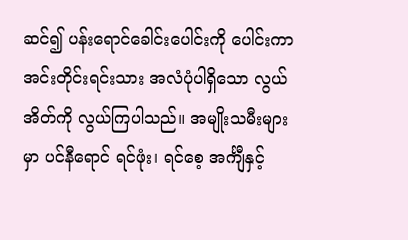ဆင်၍ ပန်းရောင်ခေါင်းပေါင်းကို ပေါင်းကာ အင်းတိုင်းရင်းသား အလံပုံပါရှိသော လွယ်အိတ်ကို လွယ်ကြပါသည်။ အမျိုးသမီးများမှာ ပင်နီရောင် ရင်ဖုံး၊ ရင်စေ့ အင်္ကျီနှင့်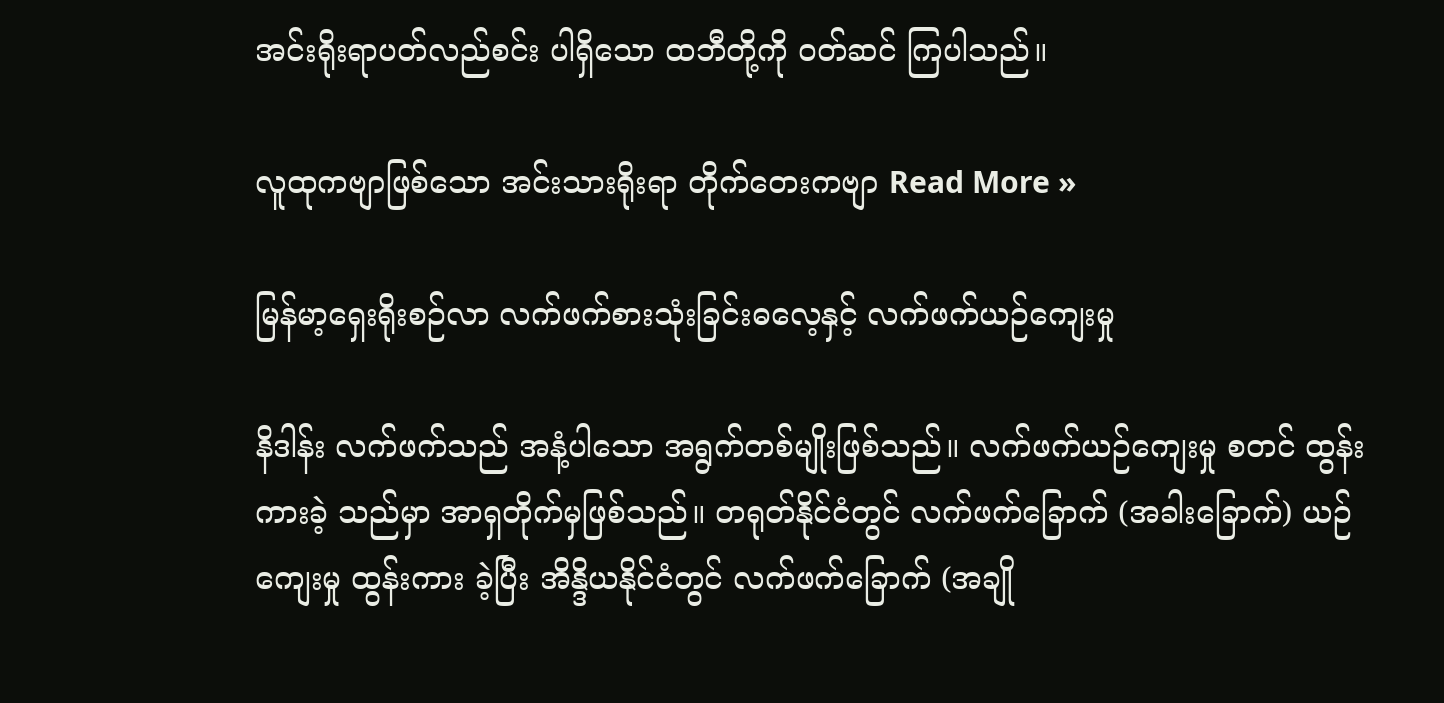အင်းရိုးရာပတ်လည်စင်း ပါရှိသော ထဘီတို့ကို ဝတ်ဆင် ကြပါသည်။

လူထုကဗျာဖြစ်သော အင်းသားရိုးရာ တိုက်တေးကဗျာ Read More »

မြန်မာ့ရှေးရိုးစဉ်လာ လက်ဖက်စားသုံးခြင်းဓလေ့နှင့် လက်ဖက်ယဉ်ကျေးမှု

နိဒါန်း လက်ဖက်သည် အနံ့ပါသော အရွက်တစ်မျိုးဖြစ်သည်။ လက်ဖက်ယဉ်ကျေးမှု စတင် ထွန်းကားခဲ့ သည်မှာ အာရှတိုက်မှဖြစ်သည်။ တရုတ်နိုင်ငံတွင် လက်ဖက်ခြောက် (အခါးခြောက်) ယဉ်ကျေးမှု ထွန်းကား ခဲ့ပြီး အိန္ဒိယနိုင်ငံတွင် လက်ဖက်ခြောက် (အချို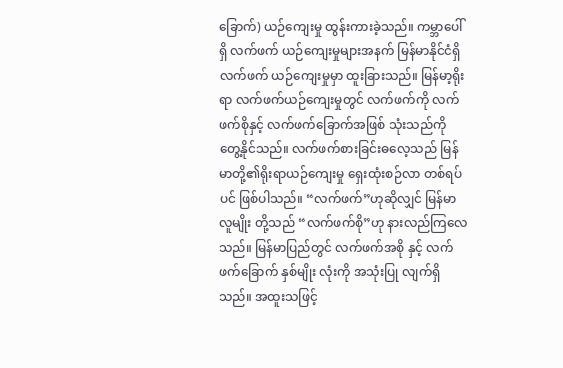ခြောက်) ယဉ်ကျေးမှု ထွန်းကားခဲ့သည်။ ကမ္ဘာပေါ်ရှိ လက်ဖက် ယဉ်ကျေးမှုများအနက် မြန်မာနိုင်ငံရှိ လက်ဖက် ယဉ်ကျေးမှုမှာ ထူးခြားသည်။ မြန်မာ့ရိုးရာ လက်ဖက်ယဉ်ကျေးမှုတွင် လက်ဖက်ကို လက်ဖက်စိုနှင့် လက်ဖက်ခြောက်အဖြစ် သုံးသည်ကို တွေ့နိုင်သည်။ လက်ဖက်စားခြင်းဓလေ့သည် မြန်မာတို့၏ရိုးရာယဉ်ကျေးမှု ရှေးထုံးစဉ်လာ တစ်ရပ်ပင် ဖြစ်ပါသည်။ “လက်ဖက်”ဟုဆိုလျှင် မြန်မာလူမျိုး တို့သည် “လက်ဖက်စို”ဟု နားလည်ကြလေသည်။ မြန်မာပြည်တွင် လက်ဖက်အစို နှင့် လက်ဖက်ခြောက် နှစ်မျိုး လုံးကို အသုံးပြု လျက်ရှိသည်။ အထူးသဖြင့်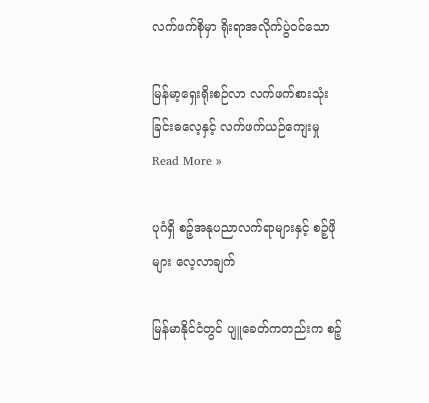လက်ဖက်စိုမှာ ရိုးရာအလိုက်ပွဲဝင်သော

မြန်မာ့ရှေးရိုးစဉ်လာ လက်ဖက်စားသုံးခြင်းဓလေ့နှင့် လက်ဖက်ယဉ်ကျေးမှု Read More »

ပုဂံရှိ စဉ့်အနုပညာလက်ရာများနှင့် စဉ့်ဖိုများ လေ့လာချက်

မြန်မာနိုင်ငံတွင် ပျူခေတ်ကတည်းက စဉ့်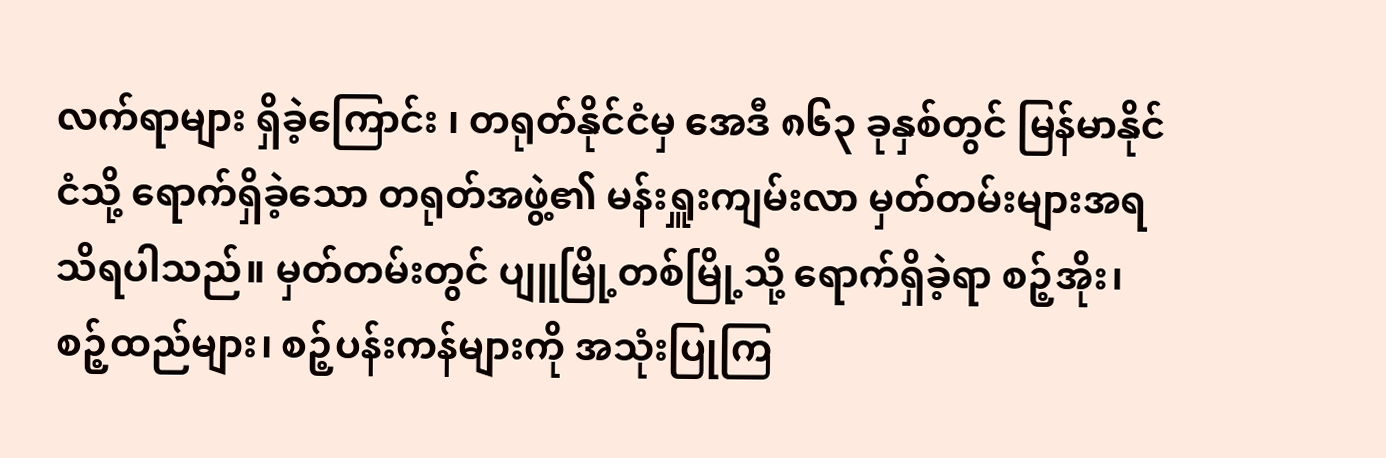လက်ရာများ ရှိခဲ့ကြောင်း ၊ တရုတ်နိုင်ငံမှ အေဒီ ၈၆၃ ခုနှစ်တွင် မြန်မာနိုင်ငံသို့ ရောက်ရှိခဲ့သော တရုတ်အဖွဲ့၏ မန်းရှူးကျမ်းလာ မှတ်တမ်းများအရ သိရပါသည်။ မှတ်တမ်းတွင် ပျူမြို့တစ်မြို့သို့ ရောက်ရှိခဲ့ရာ စဉ့်အိုး၊ စဉ့်ထည်များ၊ စဉ့်ပန်းကန်များကို အသုံးပြုကြ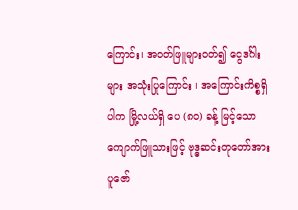ကြောင်း၊ အဝတ်ဖြူများဝတ်၍ ငွေဒင်္ဂါးများ အသုံးပြုကြောင်း ၊ အကြောင်းကိစ္စရှိပါက မြို့လယ်ရှိ ပေ (၈၀) ခန့် မြင့်သော ကျောက်ဖြူသားဖြင့် ဗုဒ္ဓဆင်းတုတော်အား ပူဇော်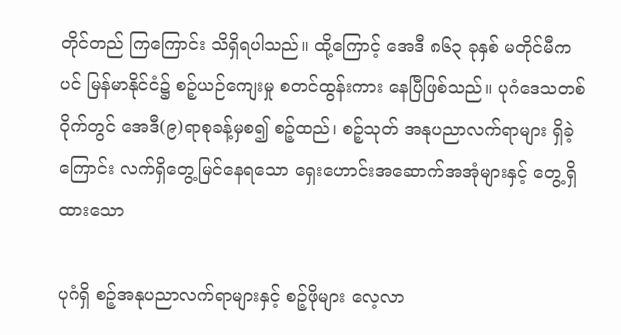တိုင်တည် ကြကြောင်း သိရှိရပါသည်။ ထို့ကြောင့် အေဒီ ၈၆၃ ခုနှစ် မတိုင်မီကပင် မြန်မာနိုင်ငံ၌ စဉ့်ယဉ်ကျေးမှု စတင်ထွန်းကား နေပြီဖြစ်သည်။ ပုဂံဒေသတစ်ဝိုက်တွင် အေဒီ(၉)ရာစုခန့်မှစ၍ စဉ့်ထည်၊ စဉ့်သုတ် အနုပညာလက်ရာများ ရှိခဲ့ကြောင်း လက်ရှိတွေ့မြင်နေရသော ရှေးဟောင်းအဆောက်အအုံများနှင့် တွေ့ရှိထားသော

ပုဂံရှိ စဉ့်အနုပညာလက်ရာများနှင့် စဉ့်ဖိုများ လေ့လာ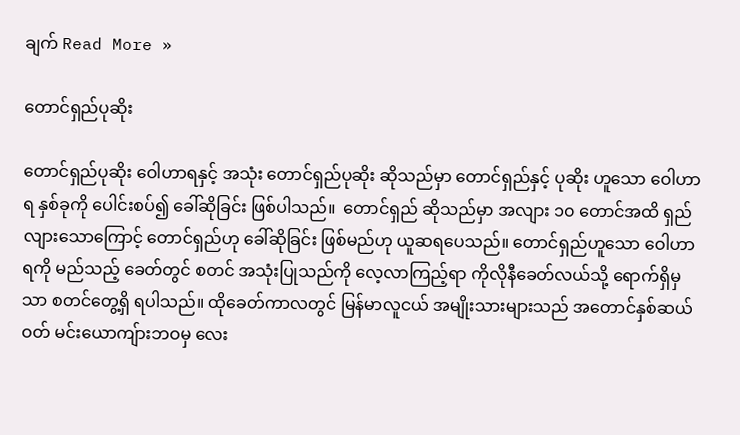ချက် Read More »

တောင်ရှည်ပုဆိုး

တောင်ရှည်ပုဆိုး ဝေါဟာရနှင့် အသုံး တောင်ရှည်ပုဆိုး ဆိုသည်မှာ တောင်ရှည်နှင့် ပုဆိုး ဟူသော ဝေါဟာရ နှစ်ခုကို ပေါင်းစပ်၍ ခေါ်ဆိုခြင်း ဖြစ်ပါသည်။  တောင်ရှည် ဆိုသည်မှာ အလျား ၁၀ တောင်အထိ ရှည်လျားသောကြောင့် တောင်ရှည်ဟု ခေါ်ဆိုခြင်း ဖြစ်မည်ဟု ယူဆရပေသည်။ တောင်ရှည်ဟူသော ဝေါဟာရကို မည်သည့် ခေတ်တွင် စတင် အသုံးပြုသည်ကို လေ့လာကြည့်ရာ ကိုလိုနီခေတ်လယ်သို့ ရောက်ရှိမှသာ စတင်တွေ့ရှိ ရပါသည်။ ထိုခေတ်ကာလတွင် မြန်မာလူငယ် အမျိုးသားများသည် အတောင်နှစ်ဆယ်ဝတ် မင်းယောကျ်ားဘဝမှ လေး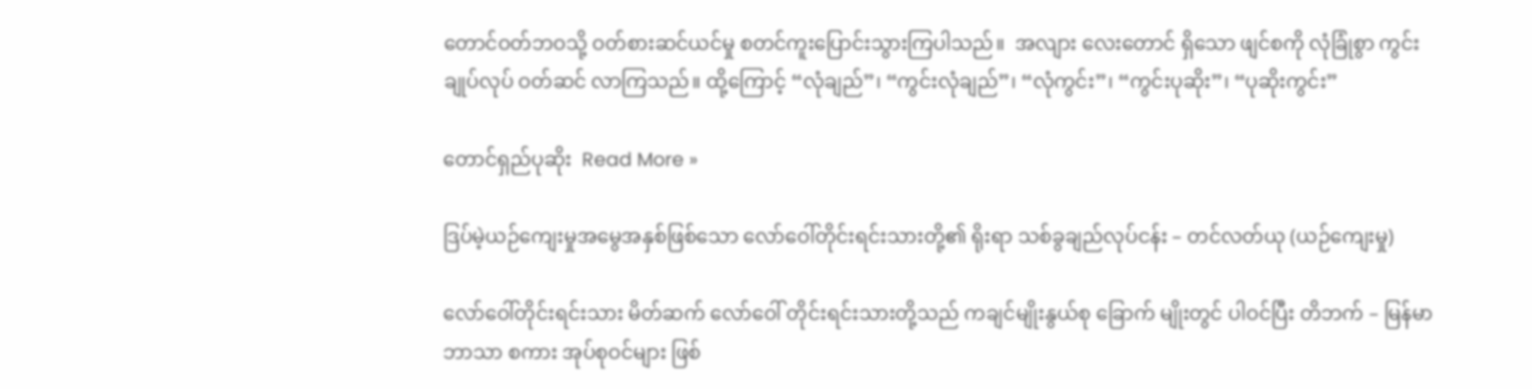တောင်ဝတ်ဘဝသို့ ဝတ်စားဆင်ယင်မှု စတင်ကူးပြောင်းသွားကြပါသည်။  အလျား လေးတောင် ရှိသော ဖျင်စကို လုံခြုံစွာ ကွင်းချုပ်လုပ် ဝတ်ဆင် လာကြသည်။ ထို့ကြောင့် “လုံချည်”၊ “ကွင်းလုံချည်”၊ “လုံကွင်း”၊ “ကွင်းပုဆိုး”၊ “ပုဆိုးကွင်း”

တောင်ရှည်ပုဆိုး  Read More »

ဒြပ်မဲ့ယဉ်ကျေးမှုအမွေအနှစ်ဖြစ်သော လော်ဝေါ်တိုင်းရင်းသားတို့၏ ရိုးရာ သစ်ခွချည်လုပ်ငန်း – တင်လတ်ယု (ယဉ်ကျေးမှု)

လော်ဝေါ်တိုင်းရင်းသား မိတ်ဆက် လော်ဝေါ် တိုင်းရင်းသားတို့သည် ကချင်မျိုးနွယ်စု ခြောက် မျိုးတွင် ပါဝင်ပြီး တိဘက် – မြန်မာ ဘာသာ စကား အုပ်စုဝင်များ ဖြစ်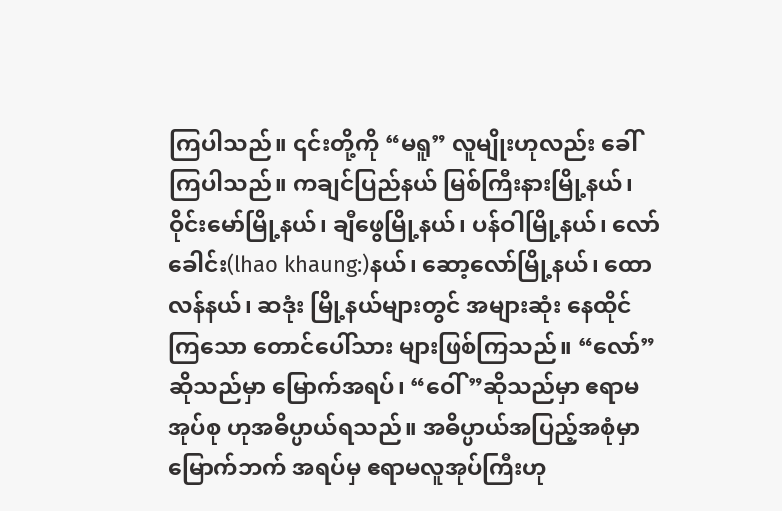ကြပါသည်။ ၎င်းတို့ကို “မရူ” လူမျိုးဟုလည်း ခေါ်ကြပါသည်။ ကချင်ပြည်နယ် မြစ်ကြီးနားမြို့နယ်၊ ဝိုင်းမော်မြို့နယ်၊ ချီဖွေမြို့နယ်၊ ပန်ဝါမြို့နယ်၊ လော်ခေါင်း(lhao khaung:)နယ်၊ ဆော့လော်မြို့နယ်၊ ထောလန်နယ်၊ ဆဒုံး မြို့နယ်များတွင် အများဆုံး နေထိုင်ကြသော တောင်ပေါ်သား များဖြစ်ကြသည်။ “လော်” ဆိုသည်မှာ မြောက်အရပ်၊ “ဝေါ်”ဆိုသည်မှာ ဧရာမအုပ်စု ဟုအဓိပ္ပာယ်ရသည်။ အဓိပ္ပာယ်အပြည့်အစုံမှာ မြောက်ဘက် အရပ်မှ ဧရာမလူအုပ်ကြီးဟု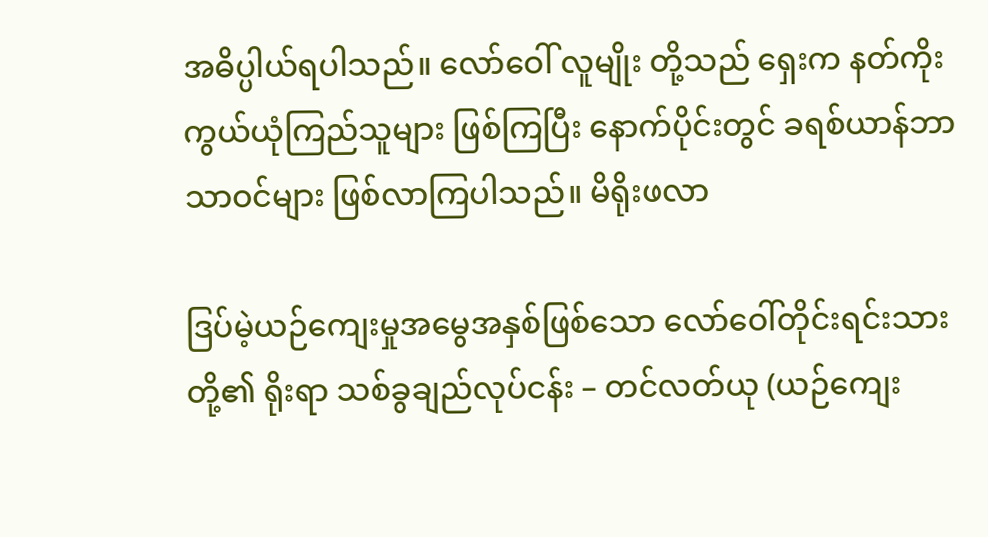အဓိပ္ပါယ်ရပါသည်။ လော်ဝေါ် လူမျိုး တို့သည် ရှေးက နတ်ကိုးကွယ်ယုံကြည်သူများ ဖြစ်ကြပြီး နောက်ပိုင်းတွင် ခရစ်ယာန်ဘာသာဝင်များ ဖြစ်လာကြပါသည်။ မိရိုးဖလာ

ဒြပ်မဲ့ယဉ်ကျေးမှုအမွေအနှစ်ဖြစ်သော လော်ဝေါ်တိုင်းရင်းသားတို့၏ ရိုးရာ သစ်ခွချည်လုပ်ငန်း – တင်လတ်ယု (ယဉ်ကျေး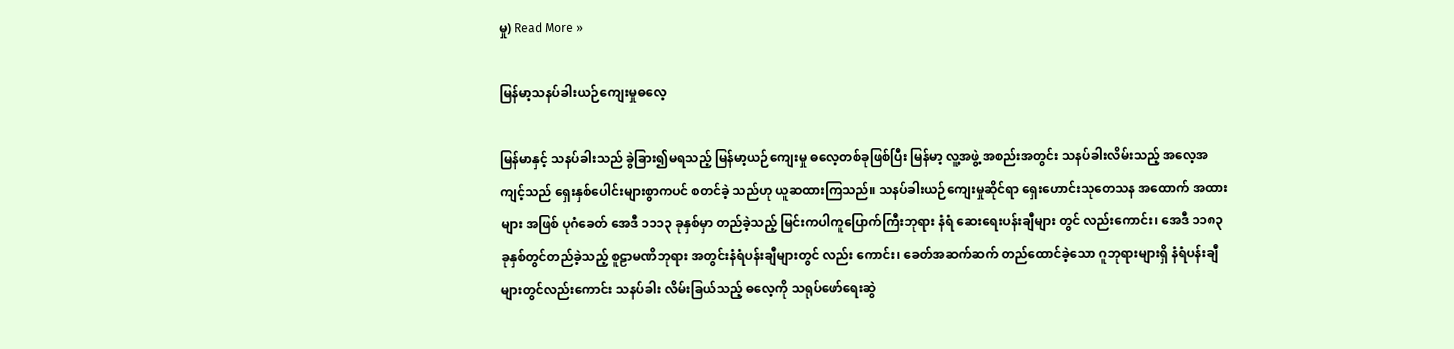မှု) Read More »

မြန်မာ့သနပ်ခါးယဉ်ကျေးမှုဓလေ့

မြန်မာနှင့် သနပ်ခါးသည် ခွဲခြား၍မရသည့် မြန်မာ့ယဉ်ကျေးမှု ဓလေ့တစ်ခုဖြစ်ပြီး မြန်မာ့ လူ့အဖွဲ့ အစည်းအတွင်း သနပ်ခါးလိမ်းသည့် အလေ့အကျင့်သည် ရှေးနှစ်ပေါင်းများစွာကပင် စတင်ခဲ့ သည်ဟု ယူဆထားကြသည်။ သနပ်ခါးယဉ်ကျေးမှုဆိုင်ရာ ရှေးဟောင်းသုတေသန အထောက် အထားများ အဖြစ် ပုဂံခေတ် အေဒီ ၁၁၁၃ ခုနှစ်မှာ တည်ခဲ့သည့် မြင်းကပါကူပြောက်ကြီးဘုရား နံရံ ဆေးရေးပန်းချီများ တွင် လည်းကောင်း၊ အေဒီ ၁၁၈၃ ခုနှစ်တွင်တည်ခဲ့သည့် စူဠာမဏိဘုရား အတွင်းနံရံပန်းချီများတွင် လည်း ကောင်း၊ ခေတ်အဆက်ဆက် တည်ထောင်ခဲ့သော ဂူဘုရားများရှိ နံရံပန်းချီများတွင်လည်းကောင်း သနပ်ခါး လိမ်းခြယ်သည့် ဓလေ့ကို သရုပ်ဖော်ရေးဆွဲ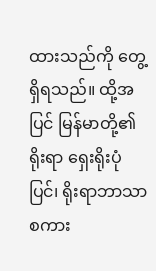ထားသည်ကို တွေ့ရှိရသည်။ ထို့အပြင် မြန်မာတို့၏ ရိုးရာ ရှေးရိုးပုံပြင်၊ ရိုးရာဘာသာစကား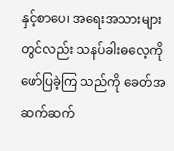နှင့်စာပေ၊ အရေးအသားများတွင်လည်း သနပ်ခါးဓလေ့ကို ဖော်ပြခဲ့ကြ သည်ကို ခေတ်အဆက်ဆက်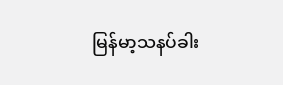မြန်မာ့သနပ်ခါး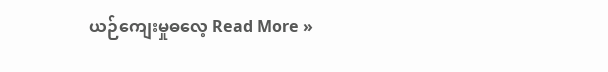ယဉ်ကျေးမှုဓလေ့ Read More »